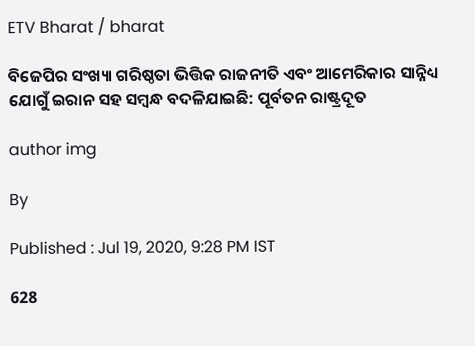ETV Bharat / bharat

ବିଜେପିର ସଂଖ୍ୟା ଗରିଷ୍ଠତା ଭିତ୍ତିକ ରାଜନୀତି ଏବଂ ଆମେରିକାର ସାନ୍ନିଧ୍ୟ ଯୋଗୁଁ ଇରାନ ସହ ସମ୍ବନ୍ଧ ବଦଳିଯାଇଛି: ପୂର୍ବତନ ରାଷ୍ଟ୍ରଦୂତ

author img

By

Published : Jul 19, 2020, 9:28 PM IST

628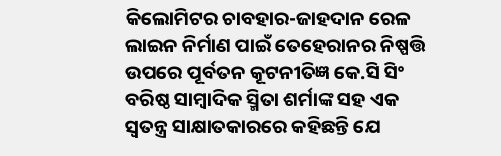କିଲୋମିଟର ଚାବହାର-ଜାହଦାନ ରେଳ ଲାଇନ ନିର୍ମାଣ ପାଇଁ ତେହେରାନର ନିଷ୍ପତ୍ତି ଉପରେ ପୂର୍ବତନ କୂଟନୀତିଜ୍ଞ କେ.ସି ସିଂ ବରିଷ୍ଠ ସାମ୍ବାଦିକ ସ୍ମିତା ଶର୍ମାଙ୍କ ସହ ଏକ ସ୍ବତନ୍ତ୍ର ସାକ୍ଷାତକାରରେ କହିଛନ୍ତି ଯେ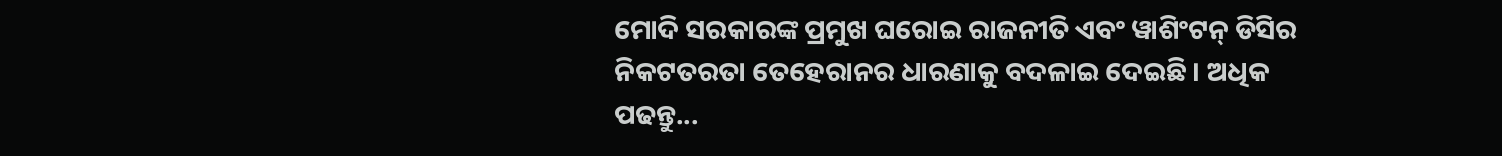ମୋଦି ସରକାରଙ୍କ ପ୍ରମୁଖ ଘରୋଇ ରାଜନୀତି ଏବଂ ୱାଶିଂଟନ୍ ଡିସିର ନିକଟତରତା ତେହେରାନର ଧାରଣାକୁ ବଦଳାଇ ଦେଇଛି । ଅଧିକ ପଢନ୍ତୁ...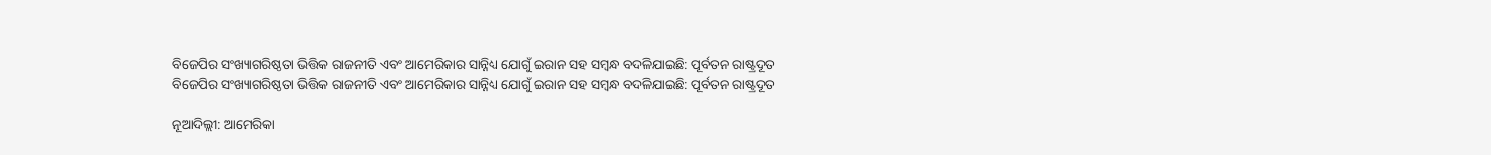ବିଜେପିର ସଂଖ୍ୟାଗରିଷ୍ଠତା ଭିତ୍ତିକ ରାଜନୀତି ଏବଂ ଆମେରିକାର ସାନ୍ନିଧ୍ୟ ଯୋଗୁଁ ଇରାନ ସହ ସମ୍ବନ୍ଧ ବଦଳିଯାଇଛି: ପୂର୍ବତନ ରାଷ୍ଟ୍ରଦୂତ
ବିଜେପିର ସଂଖ୍ୟାଗରିଷ୍ଠତା ଭିତ୍ତିକ ରାଜନୀତି ଏବଂ ଆମେରିକାର ସାନ୍ନିଧ୍ୟ ଯୋଗୁଁ ଇରାନ ସହ ସମ୍ବନ୍ଧ ବଦଳିଯାଇଛି: ପୂର୍ବତନ ରାଷ୍ଟ୍ରଦୂତ

ନୂଆଦିଲ୍ଲୀ: ଆମେରିକା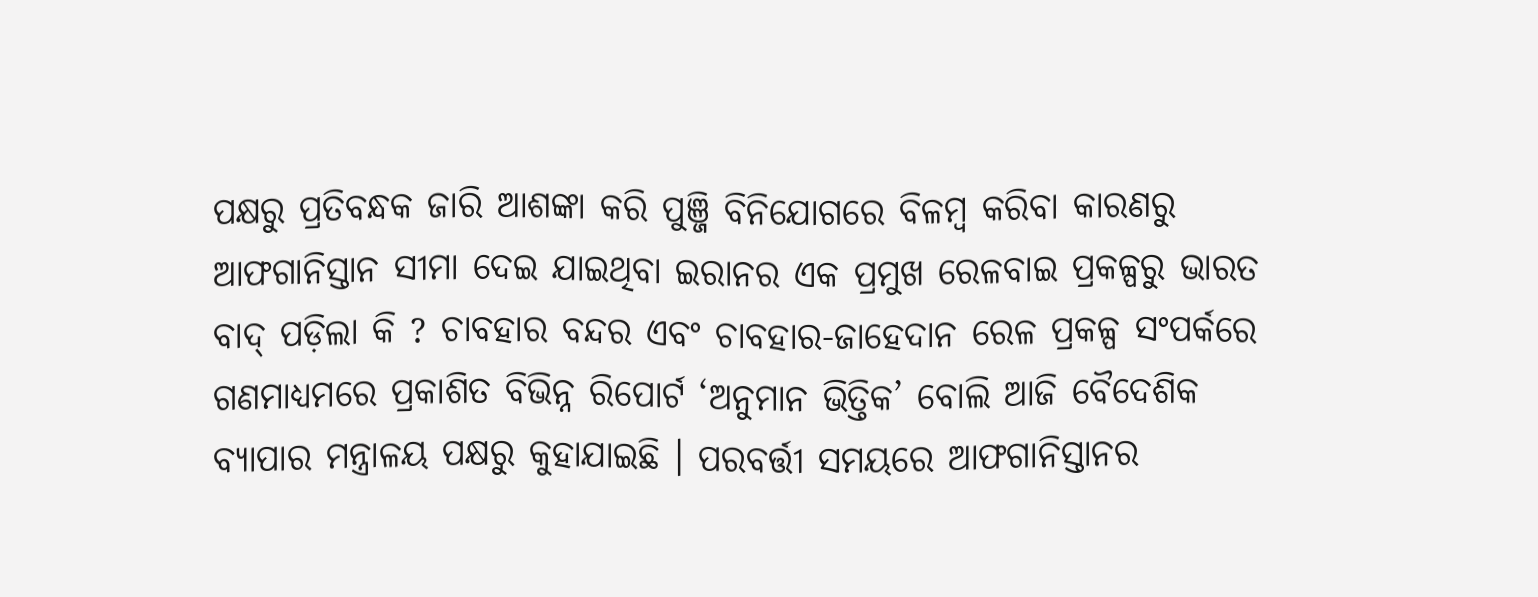ପକ୍ଷରୁ ପ୍ରତିବନ୍ଧକ ଜାରି ଆଶଙ୍କା କରି ପୁଞ୍ଜି ବିନିଯୋଗରେ ବିଳମ୍ବ କରିବା କାରଣରୁ ଆଫଗାନିସ୍ତାନ ସୀମା ଦେଇ ଯାଇଥିବା ଇରାନର ଏକ ପ୍ରମୁଖ ରେଳବାଇ ପ୍ରକଳ୍ପରୁ ଭାରତ ବାଦ୍‌ ପଡ଼ିଲା କି ? ଚାବହାର ବନ୍ଦର ଏବଂ ଚାବହାର-ଜାହେଦାନ ରେଳ ପ୍ରକଳ୍ପ ସଂପର୍କରେ ଗଣମାଧ୍ୟମରେ ପ୍ରକାଶିତ ବିଭିନ୍ନ ରିପୋର୍ଟ ‘ଅନୁମାନ ଭିତ୍ତିକ’ ବୋଲି ଆଜି ବୈଦେଶିକ ବ୍ୟାପାର ମନ୍ତ୍ରାଳୟ ପକ୍ଷରୁ କୁହାଯାଇଛି । ପରବର୍ତ୍ତୀ ସମୟରେ ଆଫଗାନିସ୍ତାନର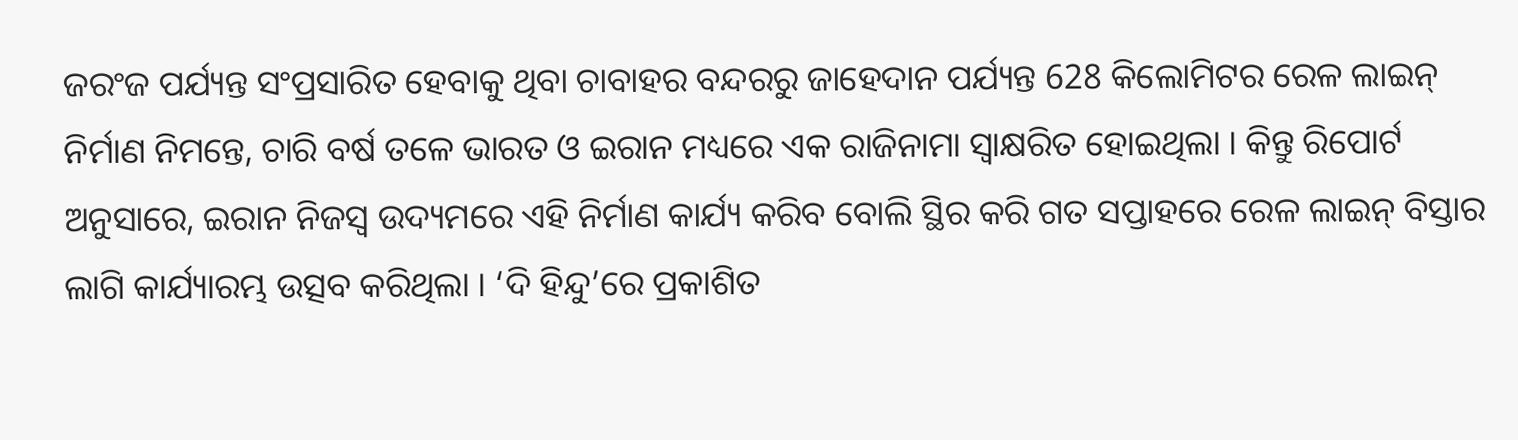ଜରଂଜ ପର୍ଯ୍ୟନ୍ତ ସଂପ୍ରସାରିତ ହେବାକୁ ଥିବା ଚାବାହର ବନ୍ଦରରୁ ଜାହେଦାନ ପର୍ଯ୍ୟନ୍ତ 628 କିଲୋମିଟର ରେଳ ଲାଇନ୍‌ ନିର୍ମାଣ ନିମନ୍ତେ, ଚାରି ବର୍ଷ ତଳେ ଭାରତ ଓ ଇରାନ ମଧ୍ୟରେ ଏକ ରାଜିନାମା ସ୍ବାକ୍ଷରିତ ହୋଇଥିଲା । କିନ୍ତୁ ରିପୋର୍ଟ ଅନୁସାରେ, ଇରାନ ନିଜସ୍ବ ଉଦ୍ୟମରେ ଏହି ନିର୍ମାଣ କାର୍ଯ୍ୟ କରିବ ବୋଲି ସ୍ଥିର କରି ଗତ ସପ୍ତାହରେ ରେଳ ଲାଇନ୍‌ ବିସ୍ତାର ଲାଗି କାର୍ଯ୍ୟାରମ୍ଭ ଉତ୍ସବ କରିଥିଲା । ‘ଦି ହିନ୍ଦୁ’ରେ ପ୍ରକାଶିତ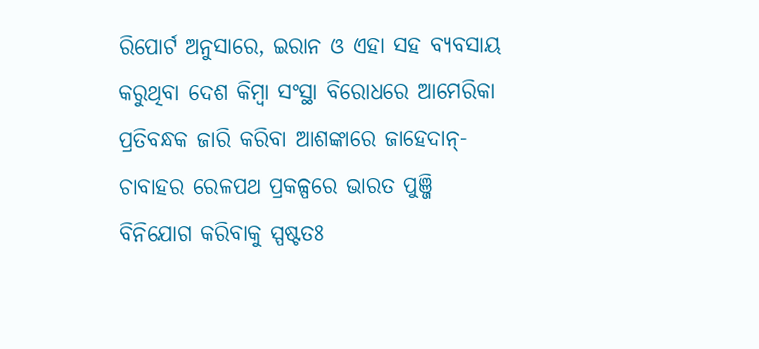ରିପୋର୍ଟ ଅନୁସାରେ, ଇରାନ ଓ ଏହା ସହ ବ୍ୟବସାୟ କରୁଥିବା ଦେଶ କିମ୍ବା ସଂସ୍ଥା ବିରୋଧରେ ଆମେରିକା ପ୍ରତିବନ୍ଧକ ଜାରି କରିବା ଆଶଙ୍କାରେ ଜାହେଦାନ୍‌- ଚାବାହର ରେଳପଥ ପ୍ରକଳ୍ପରେ ଭାରତ ପୁଞ୍ଜି ବିନିଯୋଗ କରିବାକୁ ସ୍ପଷ୍ଟତଃ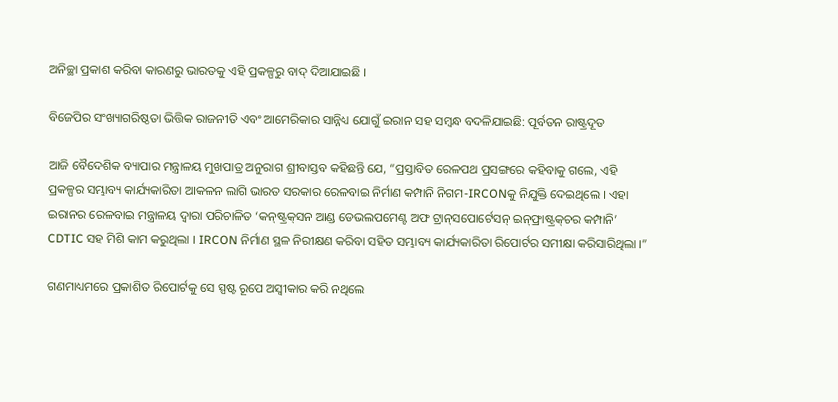ଅନିଚ୍ଛା ପ୍ରକାଶ କରିବା କାରଣରୁ ଭାରତକୁ ଏହି ପ୍ରକଳ୍ପରୁ ବାଦ୍‌ ଦିଆଯାଇଛି ।

ବିଜେପିର ସଂଖ୍ୟାଗରିଷ୍ଠତା ଭିତ୍ତିକ ରାଜନୀତି ଏବଂ ଆମେରିକାର ସାନ୍ନିଧ୍ୟ ଯୋଗୁଁ ଇରାନ ସହ ସମ୍ବନ୍ଧ ବଦଳିଯାଇଛି: ପୂର୍ବତନ ରାଷ୍ଟ୍ରଦୂତ

ଆଜି ବୈଦେଶିକ ବ୍ୟାପାର ମନ୍ତ୍ରାଳୟ ମୁଖପାତ୍ର ଅନୁରାଗ ଶ୍ରୀବାସ୍ତବ କହିଛନ୍ତି ଯେ, “ପ୍ରସ୍ତାବିତ ରେଳପଥ ପ୍ରସଙ୍ଗରେ କହିବାକୁ ଗଲେ, ଏହି ପ୍ରକଳ୍ପର ସମ୍ଭାବ୍ୟ କାର୍ଯ୍ୟକାରିତା ଆକଳନ ଲାଗି ଭାରତ ସରକାର ରେଳବାଇ ନିର୍ମାଣ କମ୍ପାନି ନିଗମ-IRCONକୁ ନିଯୁକ୍ତି ଦେଇଥିଲେ । ଏହା ଇରାନର ରେଳବାଇ ମନ୍ତ୍ରାଳୟ ଦ୍ବାରା ପରିଚାଳିତ ‘କନ୍‌ଷ୍ଟ୍ରକ୍‌ସନ ଆଣ୍ଡ ଡେଭଲପମେଣ୍ଟ ଅଫ ଟ୍ରାନ୍‌ସପୋର୍ଟେସନ୍‌ ଇନ୍‌ଫ୍ରାଷ୍ଟ୍ରକ୍‌ଚର କମ୍ପାନି’ CDTIC ସହ ମିଶି କାମ କରୁଥିଲା । IRCON ନିର୍ମାଣ ସ୍ଥଳ ନିରୀକ୍ଷଣ କରିବା ସହିତ ସମ୍ଭାବ୍ୟ କାର୍ଯ୍ୟକାରିତା ରିପୋର୍ଟର ସମୀକ୍ଷା କରିସାରିଥିଲା ।”

ଗଣମାଧ୍ୟମରେ ପ୍ରକାଶିତ ରିପୋର୍ଟକୁ ସେ ସ୍ପଷ୍ଟ ରୂପେ ଅସ୍ବୀକାର କରି ନଥିଲେ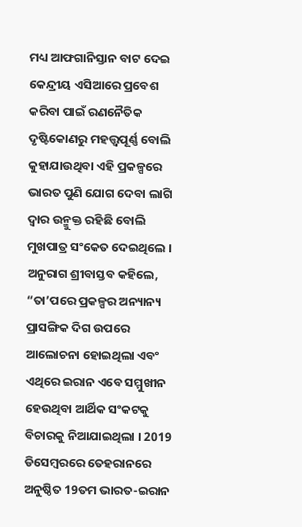ମଧ୍ୟ ଆଫଗାନିସ୍ତାନ ବାଟ ଦେଇ କେନ୍ଦ୍ରୀୟ ଏସିଆରେ ପ୍ରବେଶ କରିବା ପାଇଁ ରଣନୈତିକ ଦୃଷ୍ଟିକୋଣରୁ ମହତ୍ତ୍ବପୂର୍ଣ୍ଣ ବୋଲି କୁହାଯାଉଥିବା ଏହି ପ୍ରକଳ୍ପରେ ଭାରତ ପୁଣି ଯୋଗ ଦେବା ଲାଗି ଦ୍ବାର ଉନ୍ମୁକ୍ତ ରହିଛି ବୋଲି ମୁଖପାତ୍ର ସଂକେତ ଦେଇଥିଲେ । ଅନୁରାଗ ଶ୍ରୀବାସ୍ତବ କହିଲେ, “ତା’ପରେ ପ୍ରକଳ୍ପର ଅନ୍ୟାନ୍ୟ ପ୍ରାସଙ୍ଗିକ ଦିଗ ଉପରେ ଆଲୋଚନା ହୋଇଥିଲା ଏବଂ ଏଥିରେ ଇରାନ ଏବେ ସମ୍ମୁଖୀନ ହେଉଥିବା ଆର୍ଥିକ ସଂକଟକୁ ବିଚାରକୁ ନିଆଯାଇଥିଲା । 2019 ଡିସେମ୍ବରରେ ତେହରାନରେ ଅନୁଷ୍ଠିତ 19ତମ ଭାରତ-ଇରାନ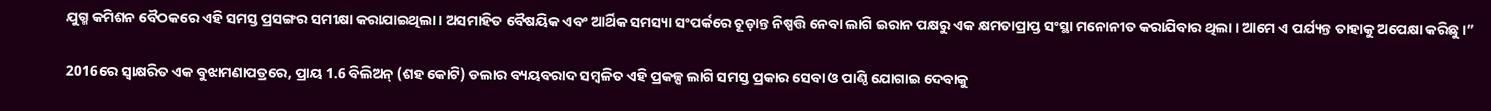ଯୁଗ୍ମ କମିଶନ ବୈଠକରେ ଏହି ସମସ୍ତ ପ୍ରସଙ୍ଗର ସମୀକ୍ଷା କରାଯାଇଥିଲା । ଅସମାହିତ ବୈଷୟିକ ଏବଂ ଆର୍ଥିକ ସମସ୍ୟା ସଂପର୍କରେ ଚୂଡ଼ାନ୍ତ ନିଷ୍ପତ୍ତି ନେବା ଲାଗି ଇରାନ ପକ୍ଷରୁ ଏକ କ୍ଷମତାପ୍ରାପ୍ତ ସଂସ୍ଥା ମନୋନୀତ କରାଯିବାର ଥିଲା । ଆମେ ଏ ପର୍ଯ୍ୟନ୍ତ ତାହାକୁ ଅପେକ୍ଷା କରିଛୁ ।”

2016ରେ ସ୍ବାକ୍ଷରିତ ଏକ ବୁଝାମଣାପତ୍ରରେ, ପ୍ରାୟ 1.6 ବିଲିଅନ୍‌ (ଶହ କୋଟି) ଡଲାର ବ୍ୟୟବରାଦ ସମ୍ବଳିତ ଏହି ପ୍ରକଳ୍ପ ଲାଗି ସମସ୍ତ ପ୍ରକାର ସେବା ଓ ପାଣ୍ଠି ଯୋଗାଇ ଦେବାକୁ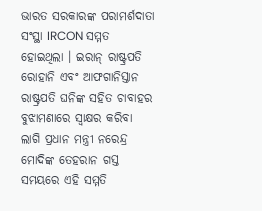ଭାରତ ସରକାରଙ୍କ ପରାମର୍ଶଦାତା ସଂସ୍ଥା IRCON ସମ୍ମତ ହୋଇଥିଲା । ଇରାନ୍‌ ରାଷ୍ଟ୍ରପତି ରୋହାନି ଏବଂ ଆଫଗାନିସ୍ତାନ ରାଷ୍ଟ୍ରପତି ଘନିଙ୍କ ସହିତ ଚାବାହର ବୁଝାମଣାରେ ସ୍ବାକ୍ଷର କରିବା ଲାଗି ପ୍ରଧାନ ମନ୍ତ୍ରୀ ନରେନ୍ଦ୍ର ମୋଦିଙ୍କ ତେହରାନ ଗସ୍ତ ସମୟରେ ଏହି ସମ୍ମତି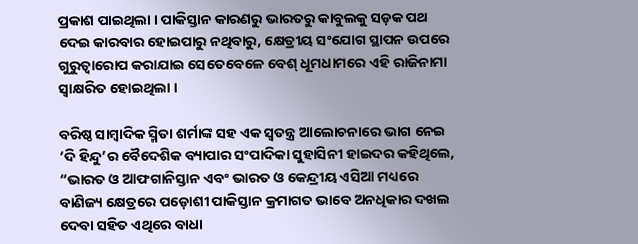ପ୍ରକାଶ ପାଇଥିଲା । ପାକିସ୍ତାନ କାରଣରୁ ଭାରତରୁ କାବୁଲକୁ ସଡ଼କ ପଥ ଦେଇ କାରବାର ହୋଇପାରୁ ନଥିବାରୁ, କ୍ଷେତ୍ରୀୟ ସଂଯୋଗ ସ୍ଥାପନ ଉପରେ ଗୁରୁତ୍ବାରୋପ କରାଯାଇ ସେତେବେଳେ ବେଶ୍‌ ଧୂମଧାମରେ ଏହି ରାଜିନାମା ସ୍ବାକ୍ଷରିତ ହୋଇଥିଲା ।

ବରିଷ୍ଠ ସାମ୍ବାଦିକ ସ୍ମିତା ଶର୍ମାଙ୍କ ସହ ଏକ ସ୍ବତନ୍ତ୍ର ଆଲୋଚନାରେ ଭାଗ ନେଇ ‘ଦି ହିନ୍ଦୁ’ର ବୈଦେଶିକ ବ୍ୟାପାର ସଂପାଦିକା ସୁହାସିନୀ ହାଇଦର କହିଥିଲେ, “ଭାରତ ଓ ଆଫଗାନିସ୍ତାନ ଏବଂ ଭାରତ ଓ କେନ୍ଦ୍ରୀୟ ଏସିଆ ମଧ୍ୟରେ ବାଣିଜ୍ୟ କ୍ଷେତ୍ରରେ ପଡ଼ୋଶୀ ପାକିସ୍ତାନ କ୍ରମାଗତ ଭାବେ ଅନଧିକାର ଦଖଲ ଦେବା ସହିତ ଏଥିରେ ବାଧା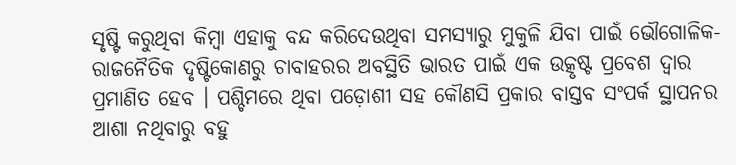ସୃଷ୍ଟି କରୁଥିବା କିମ୍ବା ଏହାକୁ ବନ୍ଦ କରିଦେଉଥିବା ସମସ୍ୟାରୁ ମୁକୁଳି ଯିବା ପାଇଁ ଭୌଗୋଳିକ-ରାଜନୈତିକ ଦୃଷ୍ଟିକୋଣରୁ ଚାବାହରର ଅବସ୍ଥିତି ଭାରତ ପାଇଁ ଏକ ଉତ୍କୃଷ୍ଟ ପ୍ରବେଶ ଦ୍ବାର ପ୍ରମାଣିତ ହେବ । ପଶ୍ଚିମରେ ଥିବା ପଡ଼ୋଶୀ ସହ କୌଣସି ପ୍ରକାର ବାସ୍ତବ ସଂପର୍କ ସ୍ଥାପନର ଆଶା ନଥିବାରୁ ବହୁ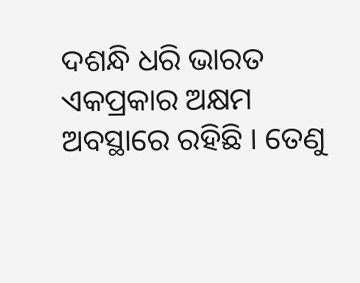ଦଶନ୍ଧି ଧରି ଭାରତ ଏକପ୍ରକାର ଅକ୍ଷମ ଅବସ୍ଥାରେ ରହିଛି । ତେଣୁ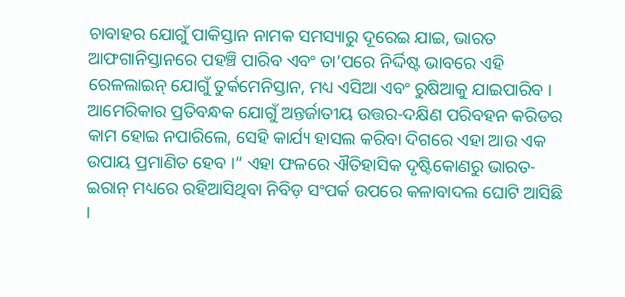ଚାବାହର ଯୋଗୁଁ ପାକିସ୍ତାନ ନାମକ ସମସ୍ୟାରୁ ଦୂରେଇ ଯାଇ, ଭାରତ ଆଫଗାନିସ୍ତାନରେ ପହଞ୍ଚି ପାରିବ ଏବଂ ତା’ପରେ ନିର୍ଦ୍ଦିଷ୍ଟ ଭାବରେ ଏହି ରେଳଲାଇନ୍‌ ଯୋଗୁଁ ତୁର୍କମେନିସ୍ତାନ, ମଧ୍ୟ ଏସିଆ ଏବଂ ରୁଷିଆକୁ ଯାଇପାରିବ । ଆମେରିକାର ପ୍ରତିବନ୍ଧକ ଯୋଗୁଁ ଅନ୍ତର୍ଜାତୀୟ ଉତ୍ତର-ଦକ୍ଷିଣ ପରିବହନ କରିଡର କାମ ହୋଇ ନପାରିଲେ, ସେହି କାର୍ଯ୍ୟ ହାସଲ କରିବା ଦିଗରେ ଏହା ଆଉ ଏକ ଉପାୟ ପ୍ରମାଣିତ ହେବ ।” ଏହା ଫଳରେ ଐତିହାସିକ ଦୃଷ୍ଟିକୋଣରୁ ଭାରତ-ଇରାନ୍‌ ମଧ୍ୟରେ ରହିଆସିଥିବା ନିବିଡ଼ ସଂପର୍କ ଉପରେ କଳାବାଦଲ ଘୋଟି ଆସିଛି ।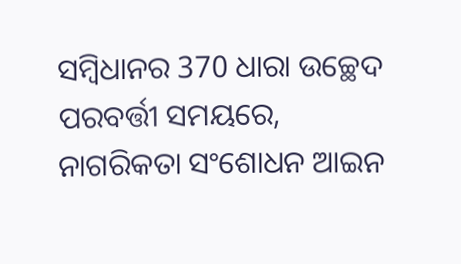ସମ୍ବିଧାନର 370 ଧାରା ଉଚ୍ଛେଦ ପରବର୍ତ୍ତୀ ସମୟରେ, ନାଗରିକତା ସଂଶୋଧନ ଆଇନ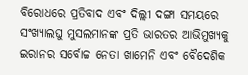ବିରୋଧରେ ପ୍ରତିବାଦ ଏବଂ ଦିଲ୍ଲୀ ଦଙ୍ଗା ସମୟରେ ସଂଖ୍ୟାଲଘୁ ମୁସଲମାନଙ୍କ ପ୍ରତି ଭାରତର ଆଭିମୁଖ୍ୟକୁ ଇରାନର ସର୍ବୋଚ୍ଚ ନେତା ଖାମେନି ଏବଂ ବୈଦେଶିକ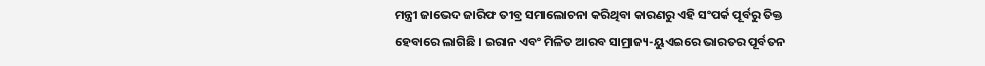ମନ୍ତ୍ରୀ ଜାଭେଦ ଜାରିଫ ତୀବ୍ର ସମାଲୋଚନା କରିଥିବା କାରଣରୁ ଏହି ସଂପର୍କ ପୂର୍ବରୁ ତିକ୍ତ ହେବାରେ ଲାଗିଛି । ଇରାନ ଏବଂ ମିଳିତ ଆରବ ସାମ୍ରାଜ୍ୟ-ୟୁଏଇରେ ଭାରତର ପୂର୍ବତନ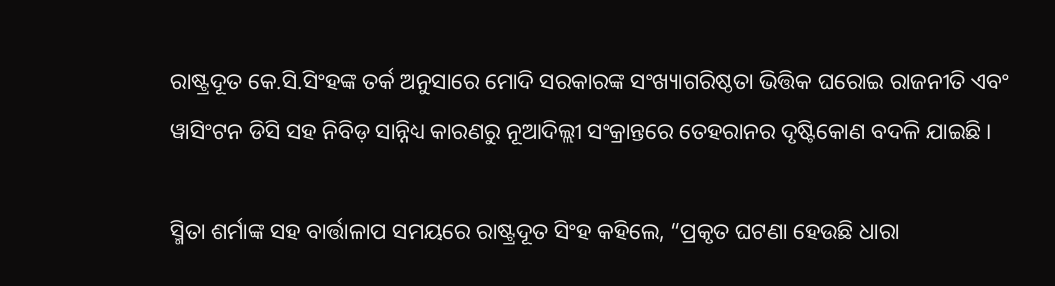ରାଷ୍ଟ୍ରଦୂତ କେ.ସି.ସିଂହଙ୍କ ତର୍କ ଅନୁସାରେ ମୋଦି ସରକାରଙ୍କ ସଂଖ୍ୟାଗରିଷ୍ଠତା ଭିତ୍ତିକ ଘରୋଇ ରାଜନୀତି ଏବଂ ୱାସିଂଟନ ଡିସି ସହ ନିବିଡ଼ ସାନ୍ନିଧ୍ୟ କାରଣରୁ ନୂଆଦିଲ୍ଲୀ ସଂକ୍ରାନ୍ତରେ ତେହରାନର ଦୃଷ୍ଟିକୋଣ ବଦଳି ଯାଇଛି ।

ସ୍ମିତା ଶର୍ମାଙ୍କ ସହ ବାର୍ତ୍ତାଳାପ ସମୟରେ ରାଷ୍ଟ୍ରଦୂତ ସିଂହ କହିଲେ, “ପ୍ରକୃତ ଘଟଣା ହେଉଛି ଧାରା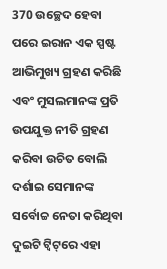370 ଉଚ୍ଛେଦ ହେବା ପରେ ଇରାନ ଏକ ସ୍ପଷ୍ଟ ଆଭିମୁଖ୍ୟ ଗ୍ରହଣ କରିଛି ଏବଂ ମୁସଲମାନଙ୍କ ପ୍ରତି ଉପଯୁକ୍ତ ନୀତି ଗ୍ରହଣ କରିବା ଉଚିତ ବୋଲି ଦର୍ଶାଇ ସେମାନଙ୍କ ସର୍ବୋଚ୍ଚ ନେତା କରିଥିବା ଦୁଇଟି ଟ୍ବିଟ୍‌ରେ ଏହା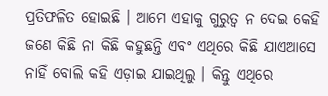ପ୍ରତିଫଳିତ ହୋଇଛି । ଆମେ ଏହାକୁ ଗୁରୁତ୍ବ ନ ଦେଇ କେହି ଜଣେ କିଛି ନା କିଛି କହୁଛନ୍ତି ଏବଂ ଏଥିରେ କିଛି ଯାଏଆସେ ନାହିଁ ବୋଲି କହି ଏଡ଼ାଇ ଯାଇଥିଲୁ । କିନ୍ତୁ ଏଥିରେ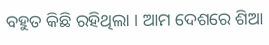ବହୁତ କିଛି ରହିଥିଲା । ଆମ ଦେଶରେ ଶିଆ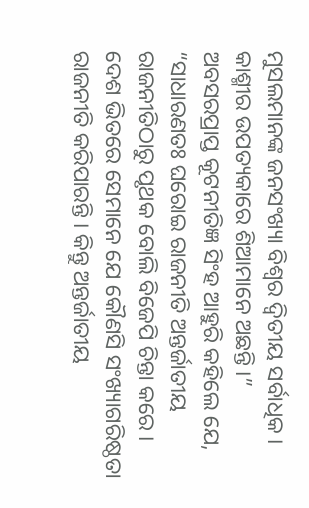ମୁସଲମାନଙ୍କ ଜନସଂଖ୍ୟା ବିଶ୍ବର ଦ୍ବିତୀୟ ସର୍ବାଧିକ । କାଶ୍ମୀର ଉପତ୍ୟକାରେ ଶିଆମାନେ ଅଛନ୍ତି ।” ଅବସରପ୍ରାପ୍ତ କୂଟନୀତିଜ୍ଞ ସିଂହ ଆହୁରି କହିଲେ ଯେ, “ସାଧାରଣତଃ ଘରୋଇ ରାଜନୀତି ଅନ୍ତର୍ଜାତୀୟ ରାଜନୀତିଠାରୁ ପୃଥକ ବୋଲି ବିଜେପି ଚିନ୍ତା କରେ । ଦେଶ ଭିତରେ ସେମାନେ ଯେ କୌଣସି ସଂଖ୍ୟାଗରିଷ୍ଠତା ରାଜନୀତି କରିପାରନ୍ତି । କିନ୍ତୁ ଅନ୍ତର୍ଜାତୀୟ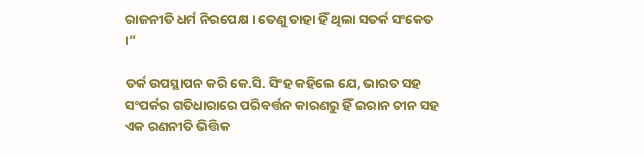ରାଜନୀତି ଧର୍ମ ନିରପେକ୍ଷ । ତେଣୁ ତାହା ହିଁ ଥିଲା ସତର୍କ ସଂକେତ ।”

ତର୍କ ଉପସ୍ଥାପନ କରି କେ.ସି. ସିଂହ କହିଲେ ଯେ, ଭାରତ ସହ ସଂପର୍କର ଗତିଧାରାରେ ପରିବର୍ତ୍ତନ କାରଣରୁ ହିଁ ଇରାନ ଚୀନ ସହ ଏକ ରଣନୀତି ଭିତ୍ତିକ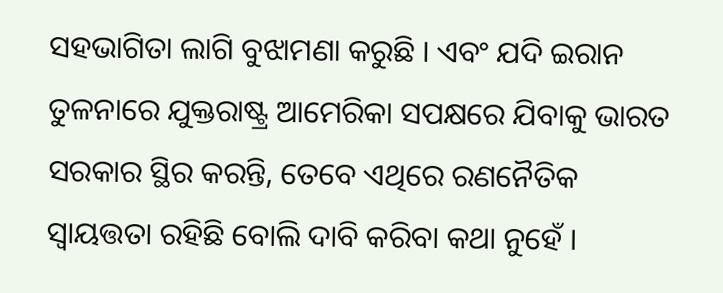ସହଭାଗିତା ଲାଗି ବୁଝାମଣା କରୁଛି । ଏବଂ ଯଦି ଇରାନ ତୁଳନାରେ ଯୁକ୍ତରାଷ୍ଟ୍ର ଆମେରିକା ସପକ୍ଷରେ ଯିବାକୁ ଭାରତ ସରକାର ସ୍ଥିର କରନ୍ତି, ତେବେ ଏଥିରେ ରଣନୈତିକ ସ୍ବାୟତ୍ତତା ରହିଛି ବୋଲି ଦାବି କରିବା କଥା ନୁହେଁ ।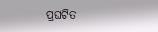ପ୍ରଘଟିତ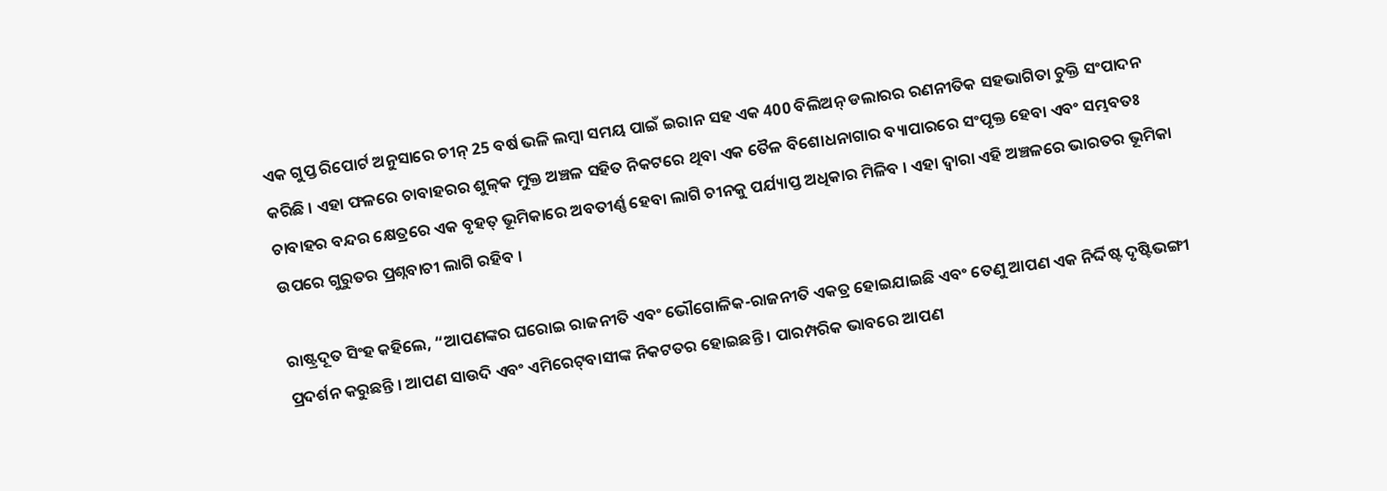ଏକ ଗୁପ୍ତ ରିପୋର୍ଟ ଅନୁସାରେ ଚୀନ୍‌ 25 ବର୍ଷ ଭଳି ଲମ୍ବା ସମୟ ପାଇଁ ଇରାନ ସହ ଏକ 400 ବିଲିଅନ୍‌ ଡଲାରର ରଣନୀତିକ ସହଭାଗିତା ଚୁକ୍ତି ସଂପାଦନ କରିଛି । ଏହା ଫଳରେ ଚାବାହରର ଶୁଳ୍‌କ ମୁକ୍ତ ଅଞ୍ଚଳ ସହିତ ନିକଟରେ ଥିବା ଏକ ତୈଳ ବିଶୋଧନାଗାର ବ୍ୟାପାରରେ ସଂପୃକ୍ତ ହେବା ଏବଂ ସମ୍ଭବତଃ ଚାବାହର ବନ୍ଦର କ୍ଷେତ୍ରରେ ଏକ ବୃହତ୍‌ ଭୂମିକାରେ ଅବତୀର୍ଣ୍ଣ ହେବା ଲାଗି ଚୀନକୁ ପର୍ଯ୍ୟାପ୍ତ ଅଧିକାର ମିଳିବ । ଏହା ଦ୍ବାରା ଏହି ଅଞ୍ଚଳରେ ଭାରତର ଭୂମିକା ଉପରେ ଗୁରୁତର ପ୍ରଶ୍ନବାଚୀ ଲାଗି ରହିବ ।

ରାଷ୍ଟ୍ରଦୂତ ସିଂହ କହିଲେ, “ଆପଣଙ୍କର ଘରୋଇ ରାଜନୀତି ଏବଂ ଭୌଗୋଳିକ-ରାଜନୀତି ଏକତ୍ର ହୋଇଯାଇଛି ଏବଂ ତେଣୁ ଆପଣ ଏକ ନିର୍ଦ୍ଦିଷ୍ଟ ଦୃଷ୍ଟିଭଙ୍ଗୀ ପ୍ରଦର୍ଶନ କରୁଛନ୍ତି । ଆପଣ ସାଉଦି ଏବଂ ଏମିରେଟ୍‌ବାସୀଙ୍କ ନିକଟତର ହୋଇଛନ୍ତି । ପାରମ୍ପରିକ ଭାବରେ ଆପଣ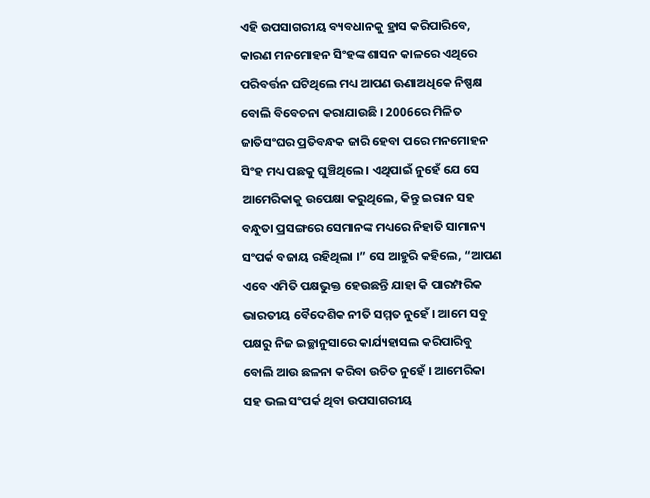ଏହି ଉପସାଗରୀୟ ବ୍ୟବଧାନକୁ ହ୍ରାସ କରିପାରିବେ, କାରଣ ମନମୋହନ ସିଂହଙ୍କ ଶାସନ କାଳରେ ଏଥିରେ ପରିବର୍ତ୍ତନ ଘଟିଥିଲେ ମଧ୍ୟ ଆପଣ ଊଣାଅଧିକେ ନିଷ୍ପକ୍ଷ ବୋଲି ବିବେଚନା କରାଯାଉଛି । 2006ରେ ମିଳିତ ଜାତିସଂଘର ପ୍ରତିବନ୍ଧକ ଜାରି ହେବା ପରେ ମନମୋହନ ସିଂହ ମଧ୍ୟ ପଛକୁ ଘୁଞ୍ଚିଥିଲେ । ଏଥିପାଇଁ ନୁହେଁ ଯେ ସେ ଆମେରିକାକୁ ଉପେକ୍ଷା କରୁଥିଲେ, କିନ୍ତୁ ଇରାନ ସହ ବନ୍ଧୁତା ପ୍ରସଙ୍ଗରେ ସେମାନଙ୍କ ମଧ୍ୟରେ ନିହାତି ସାମାନ୍ୟ ସଂପର୍କ ବଜାୟ ରହିଥିଲା ।” ସେ ଆହୁରି କହିଲେ, “ଆପଣ ଏବେ ଏମିତି ପକ୍ଷଭୁକ୍ତ ହେଉଛନ୍ତି ଯାହା କି ପାରମ୍ପରିକ ଭାରତୀୟ ବୈଦେଶିକ ନୀତି ସମ୍ମତ ନୁହେଁ । ଆମେ ସବୁ ପକ୍ଷରୁ ନିଜ ଇଚ୍ଛାନୁସାରେ କାର୍ଯ୍ୟହାସଲ କରିପାରିବୁ ବୋଲି ଆଉ ଛଳନା କରିବା ଉଚିତ ନୁହେଁ । ଆମେରିକା ସହ ଭଲ ସଂପର୍କ ଥିବା ଉପସାଗରୀୟ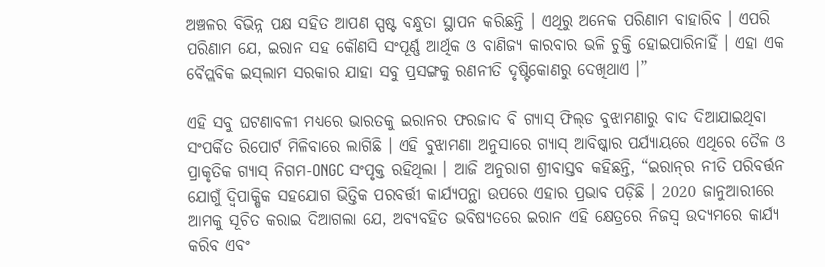ଅଞ୍ଚଳର ବିଭିନ୍ନ ପକ୍ଷ ସହିତ ଆପଣ ସ୍ପଷ୍ଟ ବନ୍ଧୁତା ସ୍ଥାପନ କରିଛନ୍ତି । ଏଥିରୁ ଅନେକ ପରିଣାମ ବାହାରିବ । ଏପରି ପରିଣାମ ଯେ, ଇରାନ ସହ କୌଣସି ସଂପୂର୍ଣ୍ଣ ଆର୍ଥିକ ଓ ବାଣିଜ୍ୟ କାରବାର ଭଳି ଚୁକ୍ତି ହୋଇପାରିନାହିଁ । ଏହା ଏକ ବୈପ୍ଲବିକ ଇସ୍‌ଲାମ ସରକାର ଯାହା ସବୁ ପ୍ରସଙ୍ଗକୁ ରଣନୀତି ଦୃଷ୍ଟିକୋଣରୁ ଦେଖିଥାଏ ।”

ଏହି ସବୁ ଘଟଣାବଳୀ ମଧ୍ୟରେ ଭାରତକୁ ଇରାନର ଫରଜାଦ ବି ଗ୍ୟାସ୍‌ ଫିଲ୍‌ଡ ବୁଝାମଣାରୁ ବାଦ ଦିଆଯାଇଥିବା ସଂପର୍କିତ ରିପୋର୍ଟ ମିଳିବାରେ ଲାଗିଛି । ଏହି ବୁଝାମଣା ଅନୁସାରେ ଗ୍ୟାସ୍‌ ଆବିଷ୍କାର ପର୍ଯ୍ୟାୟରେ ଏଥିରେ ତୈଳ ଓ ପ୍ରାକୃତିକ ଗ୍ୟାସ୍‌ ନିଗମ-ONGC ସଂପୃକ୍ତ ରହିଥିଲା । ଆଜି ଅନୁରାଗ ଶ୍ରୀବାସ୍ତବ କହିଛନ୍ତି, “ଇରାନ୍‌ର ନୀତି ପରିବର୍ତ୍ତନ ଯୋଗୁଁ ଦ୍ବିପାକ୍ଷିକ ସହଯୋଗ ଭିତ୍ତିକ ପରବର୍ତ୍ତୀ କାର୍ଯ୍ୟପନ୍ଥା ଉପରେ ଏହାର ପ୍ରଭାବ ପଡ଼ିଛି । 2020 ଜାନୁଆରୀରେ ଆମକୁ ସୂଚିତ କରାଇ ଦିଆଗଲା ଯେ, ଅବ୍ୟବହିତ ଭବିଷ୍ୟତରେ ଇରାନ ଏହି କ୍ଷେତ୍ରରେ ନିଜସ୍ବ ଉଦ୍ୟମରେ କାର୍ଯ୍ୟ କରିବ ଏବଂ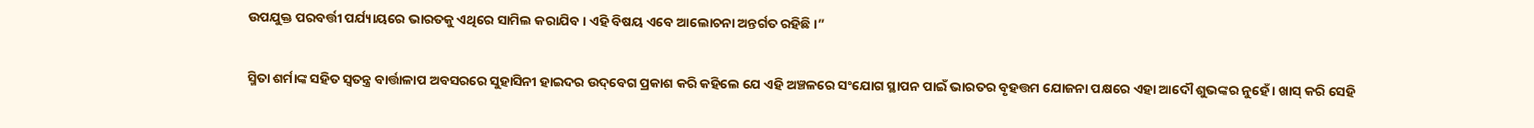ଉପଯୁକ୍ତ ପରବର୍ତ୍ତୀ ପର୍ଯ୍ୟାୟରେ ଭାରତକୁ ଏଥିରେ ସାମିଲ କରାଯିବ । ଏହି ବିଷୟ ଏବେ ଆଲୋଚନା ଅନ୍ତର୍ଗତ ରହିଛି ।”

ସ୍ମିତା ଶର୍ମାଙ୍କ ସହିତ ସ୍ବତନ୍ତ୍ର ବାର୍ତ୍ତାଳାପ ଅବସରରେ ସୁହାସିନୀ ହାଇଦର ଉଦ୍‌ବେଗ ପ୍ରକାଶ କରି କହିଲେ ଯେ ଏହି ଅଞ୍ଚଳରେ ସଂଯୋଗ ସ୍ଥାପନ ପାଇଁ ଭାରତର ବୃହତ୍ତମ ଯୋଜନା ପକ୍ଷରେ ଏହା ଆଦୌ ଶୁଭଙ୍କର ନୁହେଁ । ଖାସ୍‌ କରି ସେହି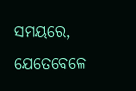ସମୟରେ, ଯେତେବେଳେ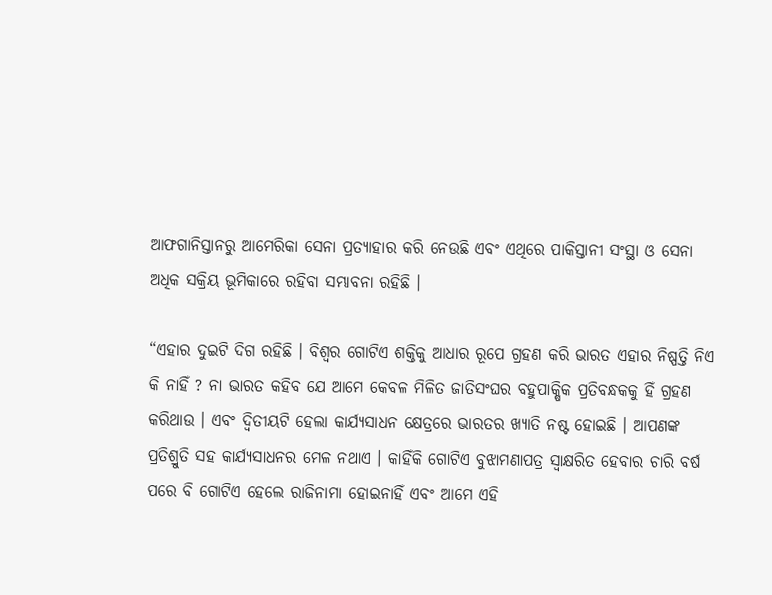ଆଫଗାନିସ୍ତାନରୁ ଆମେରିକା ସେନା ପ୍ରତ୍ୟାହାର କରି ନେଉଛି ଏବଂ ଏଥିରେ ପାକିସ୍ତାନୀ ସଂସ୍ଥା ଓ ସେନା ଅଧିକ ସକ୍ରିୟ ଭୂମିକାରେ ରହିବା ସମ୍ଭାବନା ରହିଛି ।

“ଏହାର ଦୁଇଟି ଦିଗ ରହିଛି । ବିଶ୍ବର ଗୋଟିଏ ଶକ୍ତିକୁ ଆଧାର ରୂପେ ଗ୍ରହଣ କରି ଭାରତ ଏହାର ନିଷ୍ପତ୍ତି ନିଏ କି ନାହିଁ ? ନା ଭାରତ କହିବ ଯେ ଆମେ କେବଳ ମିଳିତ ଜାତିସଂଘର ବହୁପାକ୍ଷିକ ପ୍ରତିବନ୍ଧକକୁ ହିଁ ଗ୍ରହଣ କରିଥାଉ । ଏବଂ ଦ୍ବିତୀୟଟି ହେଲା କାର୍ଯ୍ୟସାଧନ କ୍ଷେତ୍ରରେ ଭାରତର ଖ୍ୟାତି ନଷ୍ଟ ହୋଇଛି । ଆପଣଙ୍କ ପ୍ରତିଶ୍ରୁତି ସହ କାର୍ଯ୍ୟସାଧନର ମେଳ ନଥାଏ । କାହିଁକି ଗୋଟିଏ ବୁଝାମଣାପତ୍ର ସ୍ବାକ୍ଷରିତ ହେବାର ଚାରି ବର୍ଷ ପରେ ବି ଗୋଟିଏ ହେଲେ ରାଜିନାମା ହୋଇନାହିଁ ଏବଂ ଆମେ ଏହି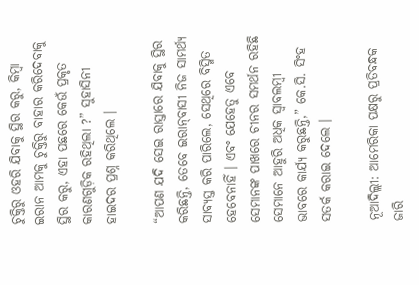ଚୁକ୍ତିରୁ ଓହରି ଯିବାକୁ ସ୍ଥିର କରୁ, କିମ୍ବା ଇରାନ ଆମକୁ ଚୁକ୍ତିରୁ ବାହାର କରିଦେବାକୁ ସ୍ଥିର କରୁ, ଏହା ପଛରେ କେଉଁ ପ୍ରକୃତ କାରଣଗୁଡ଼ିକ ରହିଥିଲା ?” ସୁହାସିନୀ ହାଇଦର ପ୍ରଶ୍ନ କରିଥିଲେ ।

“ଆପଣ ଯଦି ସେଇ ରାସ୍ତାରେ ଯିବାକୁ ସ୍ଥିର କରିଛନ୍ତି, ତେବେ ଇରାନ୍‌ବାସୀ ନିଜ ସାମର୍ଥ୍ୟ ସାବ୍ୟସ୍ତ କରି ପାରିଲେ, ସେଥିରେ ବିସ୍ମିତ ହେବେନାହିଁ । ଏବଂ ଯେହେତୁ ଏବେ ସେମାନଙ୍କ ପାଖରେ ଚୀନର ସମର୍ଥନ ରହିଛି ସେମାନେ ଆହୁରି ଅଧିକ ସ୍ବାବଲମ୍ବୀ ଭାବରେ କାର୍ଯ୍ୟ କରୁଛନ୍ତି,” କେ.ସି. ସିଂହ ସତର୍କ କରାଇ ଦେଲେ ।

ନୂଆଦିଲ୍ଲୀ: ଆମେରିକା ପକ୍ଷରୁ ପ୍ରତିବନ୍ଧକ ଜାରି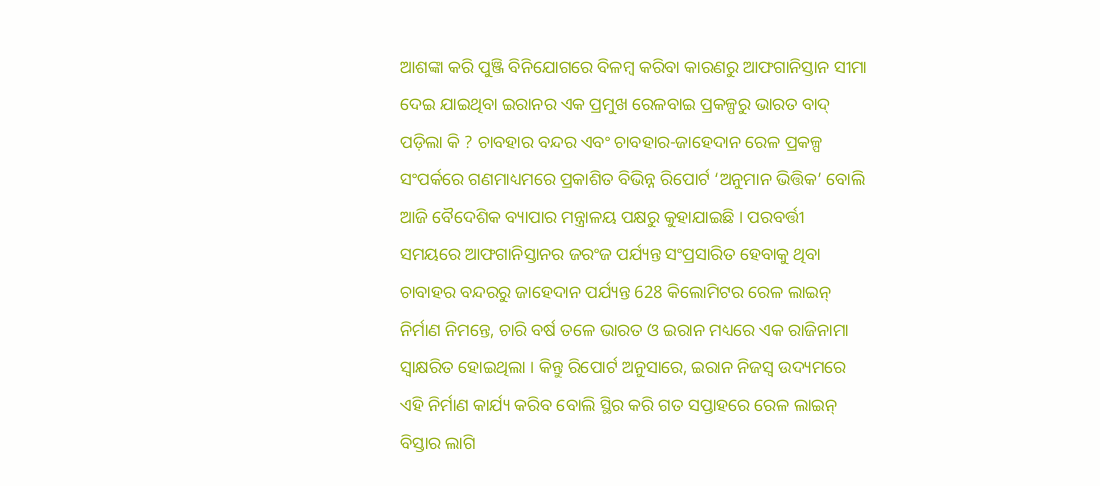ଆଶଙ୍କା କରି ପୁଞ୍ଜି ବିନିଯୋଗରେ ବିଳମ୍ବ କରିବା କାରଣରୁ ଆଫଗାନିସ୍ତାନ ସୀମା ଦେଇ ଯାଇଥିବା ଇରାନର ଏକ ପ୍ରମୁଖ ରେଳବାଇ ପ୍ରକଳ୍ପରୁ ଭାରତ ବାଦ୍‌ ପଡ଼ିଲା କି ? ଚାବହାର ବନ୍ଦର ଏବଂ ଚାବହାର-ଜାହେଦାନ ରେଳ ପ୍ରକଳ୍ପ ସଂପର୍କରେ ଗଣମାଧ୍ୟମରେ ପ୍ରକାଶିତ ବିଭିନ୍ନ ରିପୋର୍ଟ ‘ଅନୁମାନ ଭିତ୍ତିକ’ ବୋଲି ଆଜି ବୈଦେଶିକ ବ୍ୟାପାର ମନ୍ତ୍ରାଳୟ ପକ୍ଷରୁ କୁହାଯାଇଛି । ପରବର୍ତ୍ତୀ ସମୟରେ ଆଫଗାନିସ୍ତାନର ଜରଂଜ ପର୍ଯ୍ୟନ୍ତ ସଂପ୍ରସାରିତ ହେବାକୁ ଥିବା ଚାବାହର ବନ୍ଦରରୁ ଜାହେଦାନ ପର୍ଯ୍ୟନ୍ତ 628 କିଲୋମିଟର ରେଳ ଲାଇନ୍‌ ନିର୍ମାଣ ନିମନ୍ତେ, ଚାରି ବର୍ଷ ତଳେ ଭାରତ ଓ ଇରାନ ମଧ୍ୟରେ ଏକ ରାଜିନାମା ସ୍ବାକ୍ଷରିତ ହୋଇଥିଲା । କିନ୍ତୁ ରିପୋର୍ଟ ଅନୁସାରେ, ଇରାନ ନିଜସ୍ବ ଉଦ୍ୟମରେ ଏହି ନିର୍ମାଣ କାର୍ଯ୍ୟ କରିବ ବୋଲି ସ୍ଥିର କରି ଗତ ସପ୍ତାହରେ ରେଳ ଲାଇନ୍‌ ବିସ୍ତାର ଲାଗି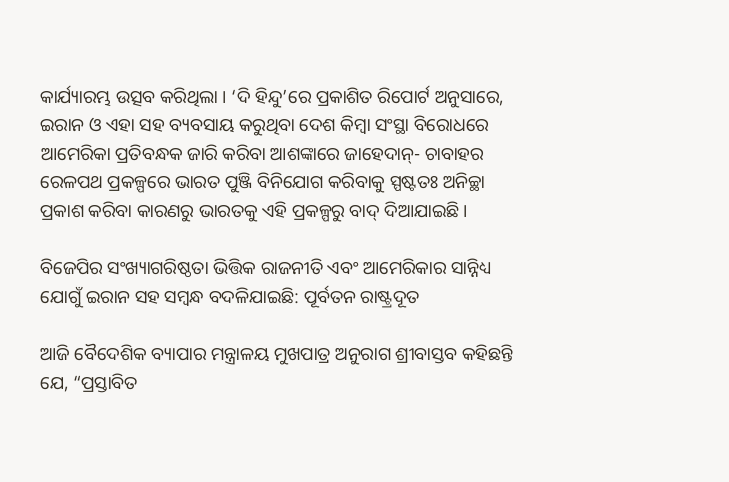କାର୍ଯ୍ୟାରମ୍ଭ ଉତ୍ସବ କରିଥିଲା । ‘ଦି ହିନ୍ଦୁ’ରେ ପ୍ରକାଶିତ ରିପୋର୍ଟ ଅନୁସାରେ, ଇରାନ ଓ ଏହା ସହ ବ୍ୟବସାୟ କରୁଥିବା ଦେଶ କିମ୍ବା ସଂସ୍ଥା ବିରୋଧରେ ଆମେରିକା ପ୍ରତିବନ୍ଧକ ଜାରି କରିବା ଆଶଙ୍କାରେ ଜାହେଦାନ୍‌- ଚାବାହର ରେଳପଥ ପ୍ରକଳ୍ପରେ ଭାରତ ପୁଞ୍ଜି ବିନିଯୋଗ କରିବାକୁ ସ୍ପଷ୍ଟତଃ ଅନିଚ୍ଛା ପ୍ରକାଶ କରିବା କାରଣରୁ ଭାରତକୁ ଏହି ପ୍ରକଳ୍ପରୁ ବାଦ୍‌ ଦିଆଯାଇଛି ।

ବିଜେପିର ସଂଖ୍ୟାଗରିଷ୍ଠତା ଭିତ୍ତିକ ରାଜନୀତି ଏବଂ ଆମେରିକାର ସାନ୍ନିଧ୍ୟ ଯୋଗୁଁ ଇରାନ ସହ ସମ୍ବନ୍ଧ ବଦଳିଯାଇଛି: ପୂର୍ବତନ ରାଷ୍ଟ୍ରଦୂତ

ଆଜି ବୈଦେଶିକ ବ୍ୟାପାର ମନ୍ତ୍ରାଳୟ ମୁଖପାତ୍ର ଅନୁରାଗ ଶ୍ରୀବାସ୍ତବ କହିଛନ୍ତି ଯେ, “ପ୍ରସ୍ତାବିତ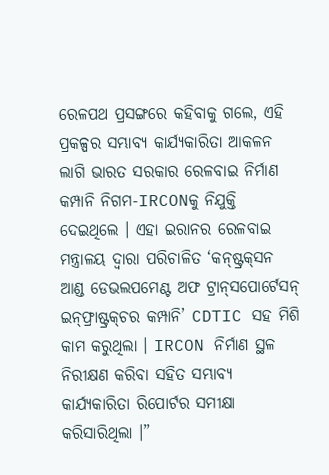ରେଳପଥ ପ୍ରସଙ୍ଗରେ କହିବାକୁ ଗଲେ, ଏହି ପ୍ରକଳ୍ପର ସମ୍ଭାବ୍ୟ କାର୍ଯ୍ୟକାରିତା ଆକଳନ ଲାଗି ଭାରତ ସରକାର ରେଳବାଇ ନିର୍ମାଣ କମ୍ପାନି ନିଗମ-IRCONକୁ ନିଯୁକ୍ତି ଦେଇଥିଲେ । ଏହା ଇରାନର ରେଳବାଇ ମନ୍ତ୍ରାଳୟ ଦ୍ବାରା ପରିଚାଳିତ ‘କନ୍‌ଷ୍ଟ୍ରକ୍‌ସନ ଆଣ୍ଡ ଡେଭଲପମେଣ୍ଟ ଅଫ ଟ୍ରାନ୍‌ସପୋର୍ଟେସନ୍‌ ଇନ୍‌ଫ୍ରାଷ୍ଟ୍ରକ୍‌ଚର କମ୍ପାନି’ CDTIC ସହ ମିଶି କାମ କରୁଥିଲା । IRCON ନିର୍ମାଣ ସ୍ଥଳ ନିରୀକ୍ଷଣ କରିବା ସହିତ ସମ୍ଭାବ୍ୟ କାର୍ଯ୍ୟକାରିତା ରିପୋର୍ଟର ସମୀକ୍ଷା କରିସାରିଥିଲା ।”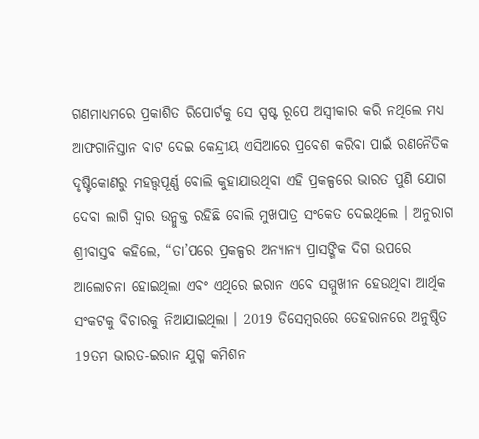ଗଣମାଧ୍ୟମରେ ପ୍ରକାଶିତ ରିପୋର୍ଟକୁ ସେ ସ୍ପଷ୍ଟ ରୂପେ ଅସ୍ବୀକାର କରି ନଥିଲେ ମଧ୍ୟ ଆଫଗାନିସ୍ତାନ ବାଟ ଦେଇ କେନ୍ଦ୍ରୀୟ ଏସିଆରେ ପ୍ରବେଶ କରିବା ପାଇଁ ରଣନୈତିକ ଦୃଷ୍ଟିକୋଣରୁ ମହତ୍ତ୍ବପୂର୍ଣ୍ଣ ବୋଲି କୁହାଯାଉଥିବା ଏହି ପ୍ରକଳ୍ପରେ ଭାରତ ପୁଣି ଯୋଗ ଦେବା ଲାଗି ଦ୍ବାର ଉନ୍ମୁକ୍ତ ରହିଛି ବୋଲି ମୁଖପାତ୍ର ସଂକେତ ଦେଇଥିଲେ । ଅନୁରାଗ ଶ୍ରୀବାସ୍ତବ କହିଲେ, “ତା’ପରେ ପ୍ରକଳ୍ପର ଅନ୍ୟାନ୍ୟ ପ୍ରାସଙ୍ଗିକ ଦିଗ ଉପରେ ଆଲୋଚନା ହୋଇଥିଲା ଏବଂ ଏଥିରେ ଇରାନ ଏବେ ସମ୍ମୁଖୀନ ହେଉଥିବା ଆର୍ଥିକ ସଂକଟକୁ ବିଚାରକୁ ନିଆଯାଇଥିଲା । 2019 ଡିସେମ୍ବରରେ ତେହରାନରେ ଅନୁଷ୍ଠିତ 19ତମ ଭାରତ-ଇରାନ ଯୁଗ୍ମ କମିଶନ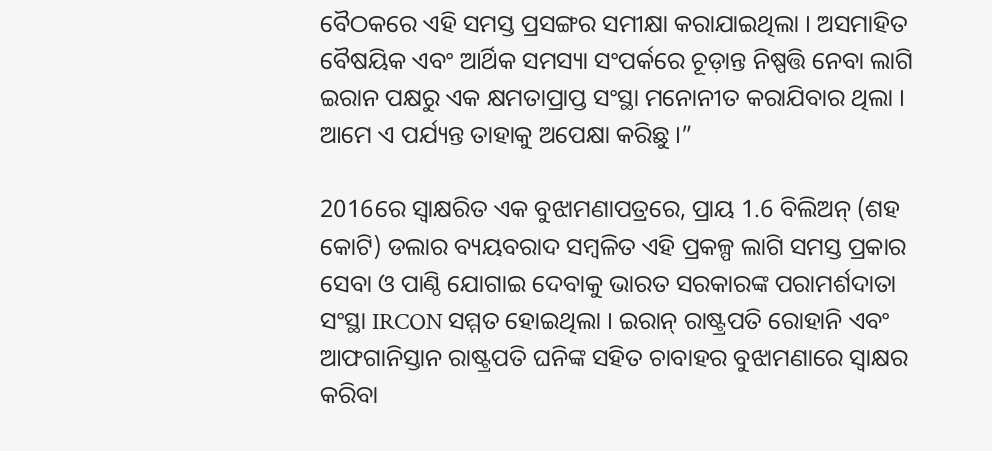ବୈଠକରେ ଏହି ସମସ୍ତ ପ୍ରସଙ୍ଗର ସମୀକ୍ଷା କରାଯାଇଥିଲା । ଅସମାହିତ ବୈଷୟିକ ଏବଂ ଆର୍ଥିକ ସମସ୍ୟା ସଂପର୍କରେ ଚୂଡ଼ାନ୍ତ ନିଷ୍ପତ୍ତି ନେବା ଲାଗି ଇରାନ ପକ୍ଷରୁ ଏକ କ୍ଷମତାପ୍ରାପ୍ତ ସଂସ୍ଥା ମନୋନୀତ କରାଯିବାର ଥିଲା । ଆମେ ଏ ପର୍ଯ୍ୟନ୍ତ ତାହାକୁ ଅପେକ୍ଷା କରିଛୁ ।”

2016ରେ ସ୍ବାକ୍ଷରିତ ଏକ ବୁଝାମଣାପତ୍ରରେ, ପ୍ରାୟ 1.6 ବିଲିଅନ୍‌ (ଶହ କୋଟି) ଡଲାର ବ୍ୟୟବରାଦ ସମ୍ବଳିତ ଏହି ପ୍ରକଳ୍ପ ଲାଗି ସମସ୍ତ ପ୍ରକାର ସେବା ଓ ପାଣ୍ଠି ଯୋଗାଇ ଦେବାକୁ ଭାରତ ସରକାରଙ୍କ ପରାମର୍ଶଦାତା ସଂସ୍ଥା IRCON ସମ୍ମତ ହୋଇଥିଲା । ଇରାନ୍‌ ରାଷ୍ଟ୍ରପତି ରୋହାନି ଏବଂ ଆଫଗାନିସ୍ତାନ ରାଷ୍ଟ୍ରପତି ଘନିଙ୍କ ସହିତ ଚାବାହର ବୁଝାମଣାରେ ସ୍ବାକ୍ଷର କରିବା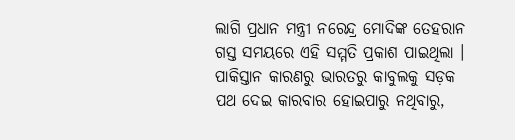ଲାଗି ପ୍ରଧାନ ମନ୍ତ୍ରୀ ନରେନ୍ଦ୍ର ମୋଦିଙ୍କ ତେହରାନ ଗସ୍ତ ସମୟରେ ଏହି ସମ୍ମତି ପ୍ରକାଶ ପାଇଥିଲା । ପାକିସ୍ତାନ କାରଣରୁ ଭାରତରୁ କାବୁଲକୁ ସଡ଼କ ପଥ ଦେଇ କାରବାର ହୋଇପାରୁ ନଥିବାରୁ,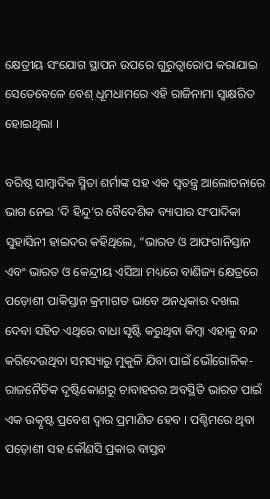କ୍ଷେତ୍ରୀୟ ସଂଯୋଗ ସ୍ଥାପନ ଉପରେ ଗୁରୁତ୍ବାରୋପ କରାଯାଇ ସେତେବେଳେ ବେଶ୍‌ ଧୂମଧାମରେ ଏହି ରାଜିନାମା ସ୍ବାକ୍ଷରିତ ହୋଇଥିଲା ।

ବରିଷ୍ଠ ସାମ୍ବାଦିକ ସ୍ମିତା ଶର୍ମାଙ୍କ ସହ ଏକ ସ୍ବତନ୍ତ୍ର ଆଲୋଚନାରେ ଭାଗ ନେଇ ‘ଦି ହିନ୍ଦୁ’ର ବୈଦେଶିକ ବ୍ୟାପାର ସଂପାଦିକା ସୁହାସିନୀ ହାଇଦର କହିଥିଲେ, “ଭାରତ ଓ ଆଫଗାନିସ୍ତାନ ଏବଂ ଭାରତ ଓ କେନ୍ଦ୍ରୀୟ ଏସିଆ ମଧ୍ୟରେ ବାଣିଜ୍ୟ କ୍ଷେତ୍ରରେ ପଡ଼ୋଶୀ ପାକିସ୍ତାନ କ୍ରମାଗତ ଭାବେ ଅନଧିକାର ଦଖଲ ଦେବା ସହିତ ଏଥିରେ ବାଧା ସୃଷ୍ଟି କରୁଥିବା କିମ୍ବା ଏହାକୁ ବନ୍ଦ କରିଦେଉଥିବା ସମସ୍ୟାରୁ ମୁକୁଳି ଯିବା ପାଇଁ ଭୌଗୋଳିକ-ରାଜନୈତିକ ଦୃଷ୍ଟିକୋଣରୁ ଚାବାହରର ଅବସ୍ଥିତି ଭାରତ ପାଇଁ ଏକ ଉତ୍କୃଷ୍ଟ ପ୍ରବେଶ ଦ୍ବାର ପ୍ରମାଣିତ ହେବ । ପଶ୍ଚିମରେ ଥିବା ପଡ଼ୋଶୀ ସହ କୌଣସି ପ୍ରକାର ବାସ୍ତବ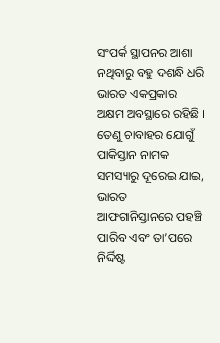ସଂପର୍କ ସ୍ଥାପନର ଆଶା ନଥିବାରୁ ବହୁ ଦଶନ୍ଧି ଧରି ଭାରତ ଏକପ୍ରକାର ଅକ୍ଷମ ଅବସ୍ଥାରେ ରହିଛି । ତେଣୁ ଚାବାହର ଯୋଗୁଁ ପାକିସ୍ତାନ ନାମକ ସମସ୍ୟାରୁ ଦୂରେଇ ଯାଇ, ଭାରତ ଆଫଗାନିସ୍ତାନରେ ପହଞ୍ଚି ପାରିବ ଏବଂ ତା’ପରେ ନିର୍ଦ୍ଦିଷ୍ଟ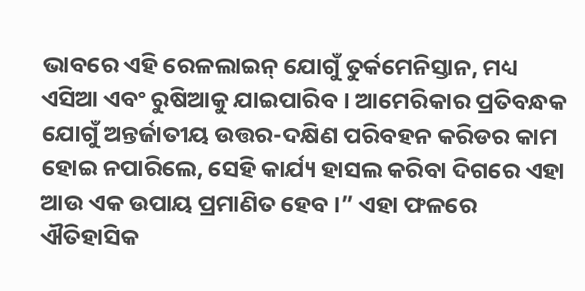ଭାବରେ ଏହି ରେଳଲାଇନ୍‌ ଯୋଗୁଁ ତୁର୍କମେନିସ୍ତାନ, ମଧ୍ୟ ଏସିଆ ଏବଂ ରୁଷିଆକୁ ଯାଇପାରିବ । ଆମେରିକାର ପ୍ରତିବନ୍ଧକ ଯୋଗୁଁ ଅନ୍ତର୍ଜାତୀୟ ଉତ୍ତର-ଦକ୍ଷିଣ ପରିବହନ କରିଡର କାମ ହୋଇ ନପାରିଲେ, ସେହି କାର୍ଯ୍ୟ ହାସଲ କରିବା ଦିଗରେ ଏହା ଆଉ ଏକ ଉପାୟ ପ୍ରମାଣିତ ହେବ ।” ଏହା ଫଳରେ ଐତିହାସିକ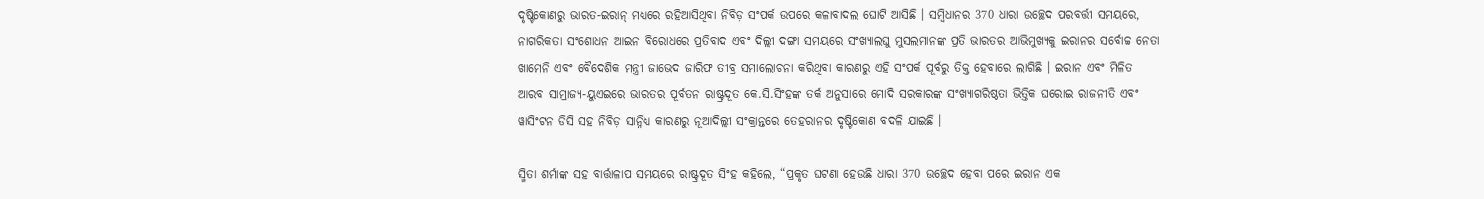ଦୃଷ୍ଟିକୋଣରୁ ଭାରତ-ଇରାନ୍‌ ମଧ୍ୟରେ ରହିଆସିଥିବା ନିବିଡ଼ ସଂପର୍କ ଉପରେ କଳାବାଦଲ ଘୋଟି ଆସିଛି । ସମ୍ବିଧାନର 370 ଧାରା ଉଚ୍ଛେଦ ପରବର୍ତ୍ତୀ ସମୟରେ, ନାଗରିକତା ସଂଶୋଧନ ଆଇନ ବିରୋଧରେ ପ୍ରତିବାଦ ଏବଂ ଦିଲ୍ଲୀ ଦଙ୍ଗା ସମୟରେ ସଂଖ୍ୟାଲଘୁ ମୁସଲମାନଙ୍କ ପ୍ରତି ଭାରତର ଆଭିମୁଖ୍ୟକୁ ଇରାନର ସର୍ବୋଚ୍ଚ ନେତା ଖାମେନି ଏବଂ ବୈଦେଶିକ ମନ୍ତ୍ରୀ ଜାଭେଦ ଜାରିଫ ତୀବ୍ର ସମାଲୋଚନା କରିଥିବା କାରଣରୁ ଏହି ସଂପର୍କ ପୂର୍ବରୁ ତିକ୍ତ ହେବାରେ ଲାଗିଛି । ଇରାନ ଏବଂ ମିଳିତ ଆରବ ସାମ୍ରାଜ୍ୟ-ୟୁଏଇରେ ଭାରତର ପୂର୍ବତନ ରାଷ୍ଟ୍ରଦୂତ କେ.ସି.ସିଂହଙ୍କ ତର୍କ ଅନୁସାରେ ମୋଦି ସରକାରଙ୍କ ସଂଖ୍ୟାଗରିଷ୍ଠତା ଭିତ୍ତିକ ଘରୋଇ ରାଜନୀତି ଏବଂ ୱାସିଂଟନ ଡିସି ସହ ନିବିଡ଼ ସାନ୍ନିଧ୍ୟ କାରଣରୁ ନୂଆଦିଲ୍ଲୀ ସଂକ୍ରାନ୍ତରେ ତେହରାନର ଦୃଷ୍ଟିକୋଣ ବଦଳି ଯାଇଛି ।

ସ୍ମିତା ଶର୍ମାଙ୍କ ସହ ବାର୍ତ୍ତାଳାପ ସମୟରେ ରାଷ୍ଟ୍ରଦୂତ ସିଂହ କହିଲେ, “ପ୍ରକୃତ ଘଟଣା ହେଉଛି ଧାରା 370 ଉଚ୍ଛେଦ ହେବା ପରେ ଇରାନ ଏକ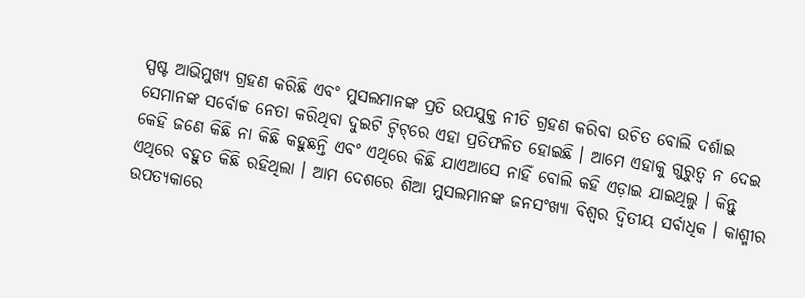ସ୍ପଷ୍ଟ ଆଭିମୁଖ୍ୟ ଗ୍ରହଣ କରିଛି ଏବଂ ମୁସଲମାନଙ୍କ ପ୍ରତି ଉପଯୁକ୍ତ ନୀତି ଗ୍ରହଣ କରିବା ଉଚିତ ବୋଲି ଦର୍ଶାଇ ସେମାନଙ୍କ ସର୍ବୋଚ୍ଚ ନେତା କରିଥିବା ଦୁଇଟି ଟ୍ବିଟ୍‌ରେ ଏହା ପ୍ରତିଫଳିତ ହୋଇଛି । ଆମେ ଏହାକୁ ଗୁରୁତ୍ବ ନ ଦେଇ କେହି ଜଣେ କିଛି ନା କିଛି କହୁଛନ୍ତି ଏବଂ ଏଥିରେ କିଛି ଯାଏଆସେ ନାହିଁ ବୋଲି କହି ଏଡ଼ାଇ ଯାଇଥିଲୁ । କିନ୍ତୁ ଏଥିରେ ବହୁତ କିଛି ରହିଥିଲା । ଆମ ଦେଶରେ ଶିଆ ମୁସଲମାନଙ୍କ ଜନସଂଖ୍ୟା ବିଶ୍ବର ଦ୍ବିତୀୟ ସର୍ବାଧିକ । କାଶ୍ମୀର ଉପତ୍ୟକାରେ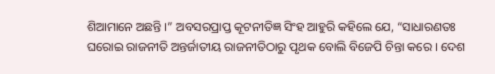ଶିଆମାନେ ଅଛନ୍ତି ।” ଅବସରପ୍ରାପ୍ତ କୂଟନୀତିଜ୍ଞ ସିଂହ ଆହୁରି କହିଲେ ଯେ, “ସାଧାରଣତଃ ଘରୋଇ ରାଜନୀତି ଅନ୍ତର୍ଜାତୀୟ ରାଜନୀତିଠାରୁ ପୃଥକ ବୋଲି ବିଜେପି ଚିନ୍ତା କରେ । ଦେଶ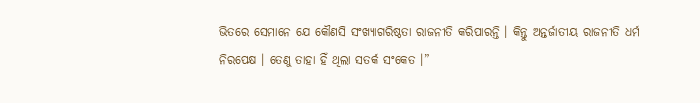ଭିତରେ ସେମାନେ ଯେ କୌଣସି ସଂଖ୍ୟାଗରିଷ୍ଠତା ରାଜନୀତି କରିପାରନ୍ତି । କିନ୍ତୁ ଅନ୍ତର୍ଜାତୀୟ ରାଜନୀତି ଧର୍ମ ନିରପେକ୍ଷ । ତେଣୁ ତାହା ହିଁ ଥିଲା ସତର୍କ ସଂକେତ ।”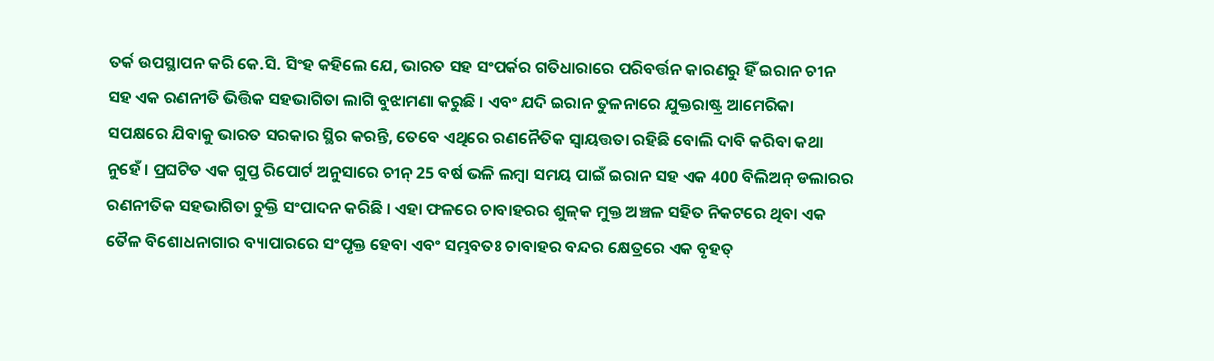ତର୍କ ଉପସ୍ଥାପନ କରି କେ.ସି. ସିଂହ କହିଲେ ଯେ, ଭାରତ ସହ ସଂପର୍କର ଗତିଧାରାରେ ପରିବର୍ତ୍ତନ କାରଣରୁ ହିଁ ଇରାନ ଚୀନ ସହ ଏକ ରଣନୀତି ଭିତ୍ତିକ ସହଭାଗିତା ଲାଗି ବୁଝାମଣା କରୁଛି । ଏବଂ ଯଦି ଇରାନ ତୁଳନାରେ ଯୁକ୍ତରାଷ୍ଟ୍ର ଆମେରିକା ସପକ୍ଷରେ ଯିବାକୁ ଭାରତ ସରକାର ସ୍ଥିର କରନ୍ତି, ତେବେ ଏଥିରେ ରଣନୈତିକ ସ୍ବାୟତ୍ତତା ରହିଛି ବୋଲି ଦାବି କରିବା କଥା ନୁହେଁ । ପ୍ରଘଟିତ ଏକ ଗୁପ୍ତ ରିପୋର୍ଟ ଅନୁସାରେ ଚୀନ୍‌ 25 ବର୍ଷ ଭଳି ଲମ୍ବା ସମୟ ପାଇଁ ଇରାନ ସହ ଏକ 400 ବିଲିଅନ୍‌ ଡଲାରର ରଣନୀତିକ ସହଭାଗିତା ଚୁକ୍ତି ସଂପାଦନ କରିଛି । ଏହା ଫଳରେ ଚାବାହରର ଶୁଳ୍‌କ ମୁକ୍ତ ଅଞ୍ଚଳ ସହିତ ନିକଟରେ ଥିବା ଏକ ତୈଳ ବିଶୋଧନାଗାର ବ୍ୟାପାରରେ ସଂପୃକ୍ତ ହେବା ଏବଂ ସମ୍ଭବତଃ ଚାବାହର ବନ୍ଦର କ୍ଷେତ୍ରରେ ଏକ ବୃହତ୍‌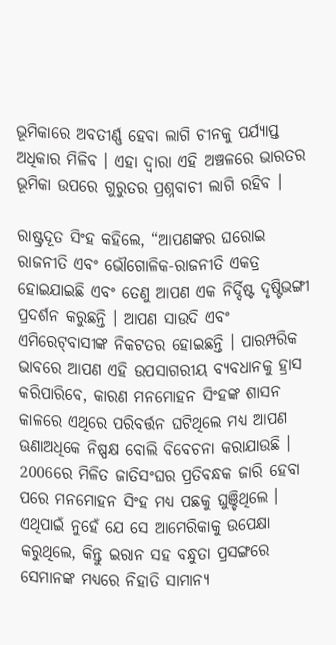ଭୂମିକାରେ ଅବତୀର୍ଣ୍ଣ ହେବା ଲାଗି ଚୀନକୁ ପର୍ଯ୍ୟାପ୍ତ ଅଧିକାର ମିଳିବ । ଏହା ଦ୍ବାରା ଏହି ଅଞ୍ଚଳରେ ଭାରତର ଭୂମିକା ଉପରେ ଗୁରୁତର ପ୍ରଶ୍ନବାଚୀ ଲାଗି ରହିବ ।

ରାଷ୍ଟ୍ରଦୂତ ସିଂହ କହିଲେ, “ଆପଣଙ୍କର ଘରୋଇ ରାଜନୀତି ଏବଂ ଭୌଗୋଳିକ-ରାଜନୀତି ଏକତ୍ର ହୋଇଯାଇଛି ଏବଂ ତେଣୁ ଆପଣ ଏକ ନିର୍ଦ୍ଦିଷ୍ଟ ଦୃଷ୍ଟିଭଙ୍ଗୀ ପ୍ରଦର୍ଶନ କରୁଛନ୍ତି । ଆପଣ ସାଉଦି ଏବଂ ଏମିରେଟ୍‌ବାସୀଙ୍କ ନିକଟତର ହୋଇଛନ୍ତି । ପାରମ୍ପରିକ ଭାବରେ ଆପଣ ଏହି ଉପସାଗରୀୟ ବ୍ୟବଧାନକୁ ହ୍ରାସ କରିପାରିବେ, କାରଣ ମନମୋହନ ସିଂହଙ୍କ ଶାସନ କାଳରେ ଏଥିରେ ପରିବର୍ତ୍ତନ ଘଟିଥିଲେ ମଧ୍ୟ ଆପଣ ଊଣାଅଧିକେ ନିଷ୍ପକ୍ଷ ବୋଲି ବିବେଚନା କରାଯାଉଛି । 2006ରେ ମିଳିତ ଜାତିସଂଘର ପ୍ରତିବନ୍ଧକ ଜାରି ହେବା ପରେ ମନମୋହନ ସିଂହ ମଧ୍ୟ ପଛକୁ ଘୁଞ୍ଚିଥିଲେ । ଏଥିପାଇଁ ନୁହେଁ ଯେ ସେ ଆମେରିକାକୁ ଉପେକ୍ଷା କରୁଥିଲେ, କିନ୍ତୁ ଇରାନ ସହ ବନ୍ଧୁତା ପ୍ରସଙ୍ଗରେ ସେମାନଙ୍କ ମଧ୍ୟରେ ନିହାତି ସାମାନ୍ୟ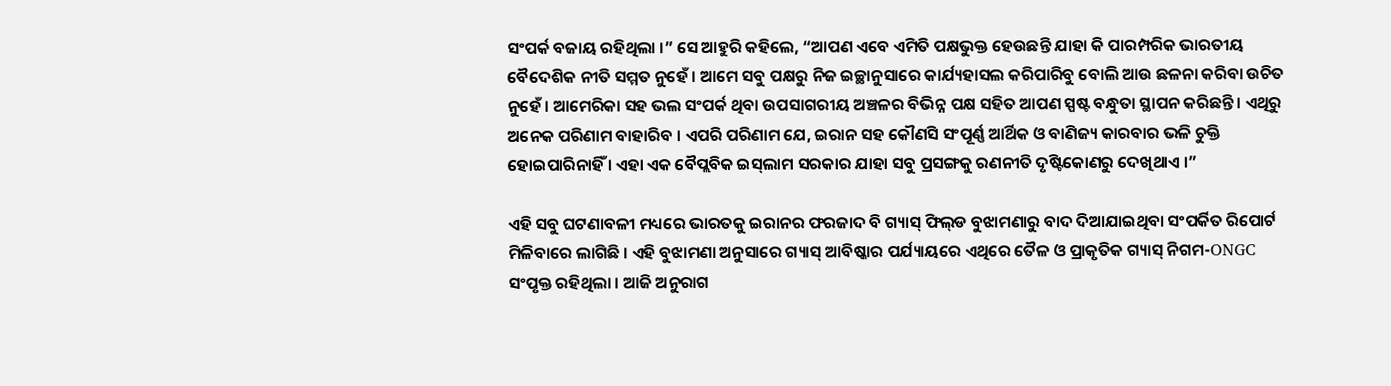ସଂପର୍କ ବଜାୟ ରହିଥିଲା ।” ସେ ଆହୁରି କହିଲେ, “ଆପଣ ଏବେ ଏମିତି ପକ୍ଷଭୁକ୍ତ ହେଉଛନ୍ତି ଯାହା କି ପାରମ୍ପରିକ ଭାରତୀୟ ବୈଦେଶିକ ନୀତି ସମ୍ମତ ନୁହେଁ । ଆମେ ସବୁ ପକ୍ଷରୁ ନିଜ ଇଚ୍ଛାନୁସାରେ କାର୍ଯ୍ୟହାସଲ କରିପାରିବୁ ବୋଲି ଆଉ ଛଳନା କରିବା ଉଚିତ ନୁହେଁ । ଆମେରିକା ସହ ଭଲ ସଂପର୍କ ଥିବା ଉପସାଗରୀୟ ଅଞ୍ଚଳର ବିଭିନ୍ନ ପକ୍ଷ ସହିତ ଆପଣ ସ୍ପଷ୍ଟ ବନ୍ଧୁତା ସ୍ଥାପନ କରିଛନ୍ତି । ଏଥିରୁ ଅନେକ ପରିଣାମ ବାହାରିବ । ଏପରି ପରିଣାମ ଯେ, ଇରାନ ସହ କୌଣସି ସଂପୂର୍ଣ୍ଣ ଆର୍ଥିକ ଓ ବାଣିଜ୍ୟ କାରବାର ଭଳି ଚୁକ୍ତି ହୋଇପାରିନାହିଁ । ଏହା ଏକ ବୈପ୍ଲବିକ ଇସ୍‌ଲାମ ସରକାର ଯାହା ସବୁ ପ୍ରସଙ୍ଗକୁ ରଣନୀତି ଦୃଷ୍ଟିକୋଣରୁ ଦେଖିଥାଏ ।”

ଏହି ସବୁ ଘଟଣାବଳୀ ମଧ୍ୟରେ ଭାରତକୁ ଇରାନର ଫରଜାଦ ବି ଗ୍ୟାସ୍‌ ଫିଲ୍‌ଡ ବୁଝାମଣାରୁ ବାଦ ଦିଆଯାଇଥିବା ସଂପର୍କିତ ରିପୋର୍ଟ ମିଳିବାରେ ଲାଗିଛି । ଏହି ବୁଝାମଣା ଅନୁସାରେ ଗ୍ୟାସ୍‌ ଆବିଷ୍କାର ପର୍ଯ୍ୟାୟରେ ଏଥିରେ ତୈଳ ଓ ପ୍ରାକୃତିକ ଗ୍ୟାସ୍‌ ନିଗମ-ONGC ସଂପୃକ୍ତ ରହିଥିଲା । ଆଜି ଅନୁରାଗ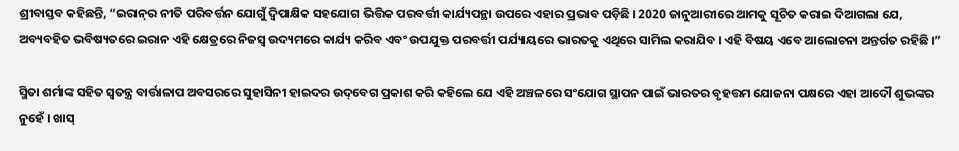ଶ୍ରୀବାସ୍ତବ କହିଛନ୍ତି, “ଇରାନ୍‌ର ନୀତି ପରିବର୍ତ୍ତନ ଯୋଗୁଁ ଦ୍ବିପାକ୍ଷିକ ସହଯୋଗ ଭିତ୍ତିକ ପରବର୍ତ୍ତୀ କାର୍ଯ୍ୟପନ୍ଥା ଉପରେ ଏହାର ପ୍ରଭାବ ପଡ଼ିଛି । 2020 ଜାନୁଆରୀରେ ଆମକୁ ସୂଚିତ କରାଇ ଦିଆଗଲା ଯେ, ଅବ୍ୟବହିତ ଭବିଷ୍ୟତରେ ଇରାନ ଏହି କ୍ଷେତ୍ରରେ ନିଜସ୍ବ ଉଦ୍ୟମରେ କାର୍ଯ୍ୟ କରିବ ଏବଂ ଉପଯୁକ୍ତ ପରବର୍ତ୍ତୀ ପର୍ଯ୍ୟାୟରେ ଭାରତକୁ ଏଥିରେ ସାମିଲ କରାଯିବ । ଏହି ବିଷୟ ଏବେ ଆଲୋଚନା ଅନ୍ତର୍ଗତ ରହିଛି ।”

ସ୍ମିତା ଶର୍ମାଙ୍କ ସହିତ ସ୍ବତନ୍ତ୍ର ବାର୍ତ୍ତାଳାପ ଅବସରରେ ସୁହାସିନୀ ହାଇଦର ଉଦ୍‌ବେଗ ପ୍ରକାଶ କରି କହିଲେ ଯେ ଏହି ଅଞ୍ଚଳରେ ସଂଯୋଗ ସ୍ଥାପନ ପାଇଁ ଭାରତର ବୃହତ୍ତମ ଯୋଜନା ପକ୍ଷରେ ଏହା ଆଦୌ ଶୁଭଙ୍କର ନୁହେଁ । ଖାସ୍‌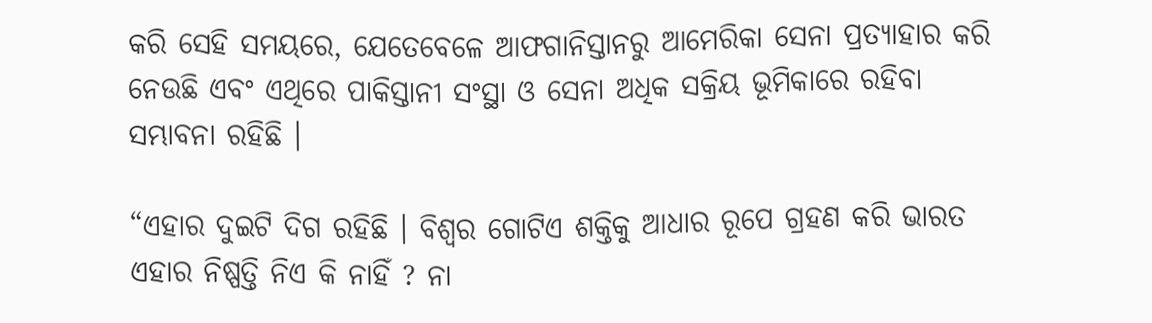କରି ସେହି ସମୟରେ, ଯେତେବେଳେ ଆଫଗାନିସ୍ତାନରୁ ଆମେରିକା ସେନା ପ୍ରତ୍ୟାହାର କରି ନେଉଛି ଏବଂ ଏଥିରେ ପାକିସ୍ତାନୀ ସଂସ୍ଥା ଓ ସେନା ଅଧିକ ସକ୍ରିୟ ଭୂମିକାରେ ରହିବା ସମ୍ଭାବନା ରହିଛି ।

“ଏହାର ଦୁଇଟି ଦିଗ ରହିଛି । ବିଶ୍ବର ଗୋଟିଏ ଶକ୍ତିକୁ ଆଧାର ରୂପେ ଗ୍ରହଣ କରି ଭାରତ ଏହାର ନିଷ୍ପତ୍ତି ନିଏ କି ନାହିଁ ? ନା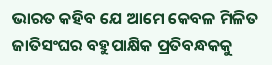ଭାରତ କହିବ ଯେ ଆମେ କେବଳ ମିଳିତ ଜାତିସଂଘର ବହୁପାକ୍ଷିକ ପ୍ରତିବନ୍ଧକକୁ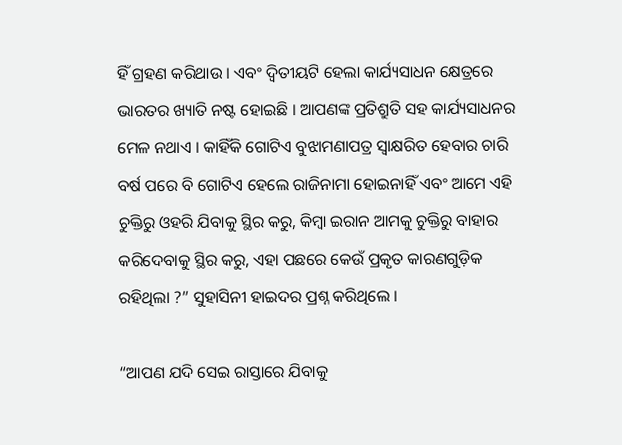ହିଁ ଗ୍ରହଣ କରିଥାଉ । ଏବଂ ଦ୍ବିତୀୟଟି ହେଲା କାର୍ଯ୍ୟସାଧନ କ୍ଷେତ୍ରରେ ଭାରତର ଖ୍ୟାତି ନଷ୍ଟ ହୋଇଛି । ଆପଣଙ୍କ ପ୍ରତିଶ୍ରୁତି ସହ କାର୍ଯ୍ୟସାଧନର ମେଳ ନଥାଏ । କାହିଁକି ଗୋଟିଏ ବୁଝାମଣାପତ୍ର ସ୍ବାକ୍ଷରିତ ହେବାର ଚାରି ବର୍ଷ ପରେ ବି ଗୋଟିଏ ହେଲେ ରାଜିନାମା ହୋଇନାହିଁ ଏବଂ ଆମେ ଏହି ଚୁକ୍ତିରୁ ଓହରି ଯିବାକୁ ସ୍ଥିର କରୁ, କିମ୍ବା ଇରାନ ଆମକୁ ଚୁକ୍ତିରୁ ବାହାର କରିଦେବାକୁ ସ୍ଥିର କରୁ, ଏହା ପଛରେ କେଉଁ ପ୍ରକୃତ କାରଣଗୁଡ଼ିକ ରହିଥିଲା ?” ସୁହାସିନୀ ହାଇଦର ପ୍ରଶ୍ନ କରିଥିଲେ ।

“ଆପଣ ଯଦି ସେଇ ରାସ୍ତାରେ ଯିବାକୁ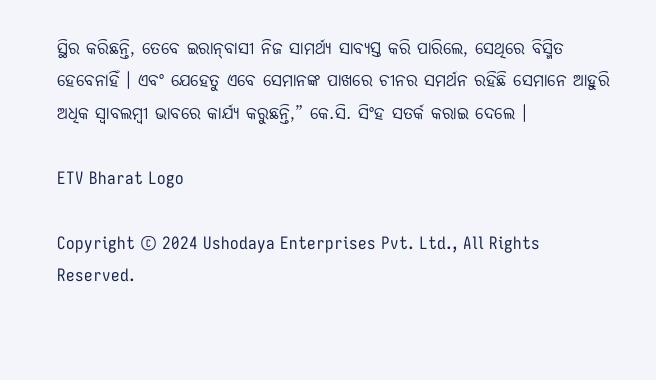ସ୍ଥିର କରିଛନ୍ତି, ତେବେ ଇରାନ୍‌ବାସୀ ନିଜ ସାମର୍ଥ୍ୟ ସାବ୍ୟସ୍ତ କରି ପାରିଲେ, ସେଥିରେ ବିସ୍ମିତ ହେବେନାହିଁ । ଏବଂ ଯେହେତୁ ଏବେ ସେମାନଙ୍କ ପାଖରେ ଚୀନର ସମର୍ଥନ ରହିଛି ସେମାନେ ଆହୁରି ଅଧିକ ସ୍ବାବଲମ୍ବୀ ଭାବରେ କାର୍ଯ୍ୟ କରୁଛନ୍ତି,” କେ.ସି. ସିଂହ ସତର୍କ କରାଇ ଦେଲେ ।

ETV Bharat Logo

Copyright © 2024 Ushodaya Enterprises Pvt. Ltd., All Rights Reserved.